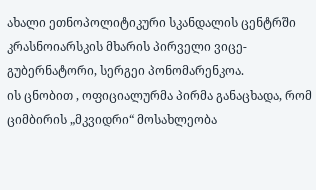ახალი ეთნოპოლიტიკური სკანდალის ცენტრში კრასნოიარსკის მხარის პირველი ვიცე-გუბერნატორი, სერგეი პონომარენკოა.
ის ცნობით , ოფიციალურმა პირმა განაცხადა, რომ ციმბირის „მკვიდრი“ მოსახლეობა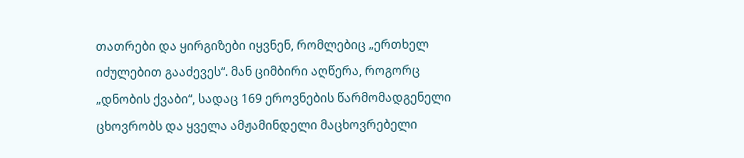თათრები და ყირგიზები იყვნენ, რომლებიც „ერთხელ იძულებით გააძევეს“. მან ციმბირი აღწერა, როგორც „დნობის ქვაბი“, სადაც 169 ეროვნების წარმომადგენელი ცხოვრობს და ყველა ამჟამინდელი მაცხოვრებელი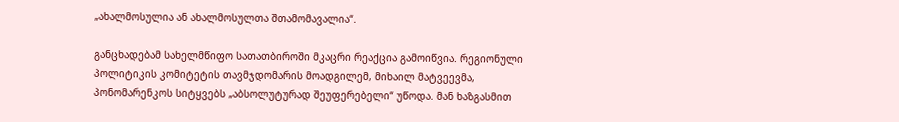„ახალმოსულია ან ახალმოსულთა შთამომავალია“.

განცხადებამ სახელმწიფო სათათბიროში მკაცრი რეაქცია გამოიწვია. რეგიონული პოლიტიკის კომიტეტის თავმჯდომარის მოადგილემ, მიხაილ მატვეევმა, პონომარენკოს სიტყვებს „აბსოლუტურად შეუფერებელი“ უწოდა. მან ხაზგასმით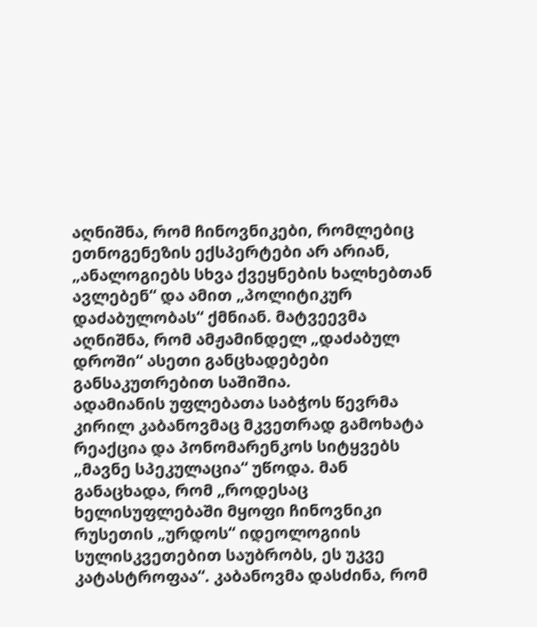აღნიშნა, რომ ჩინოვნიკები, რომლებიც ეთნოგენეზის ექსპერტები არ არიან, „ანალოგიებს სხვა ქვეყნების ხალხებთან ავლებენ“ და ამით „პოლიტიკურ დაძაბულობას“ ქმნიან. მატვეევმა აღნიშნა, რომ ამჟამინდელ „დაძაბულ დროში“ ასეთი განცხადებები განსაკუთრებით საშიშია.
ადამიანის უფლებათა საბჭოს წევრმა კირილ კაბანოვმაც მკვეთრად გამოხატა რეაქცია და პონომარენკოს სიტყვებს „მავნე სპეკულაცია“ უწოდა. მან განაცხადა, რომ „როდესაც ხელისუფლებაში მყოფი ჩინოვნიკი რუსეთის „ურდოს“ იდეოლოგიის სულისკვეთებით საუბრობს, ეს უკვე კატასტროფაა“. კაბანოვმა დასძინა, რომ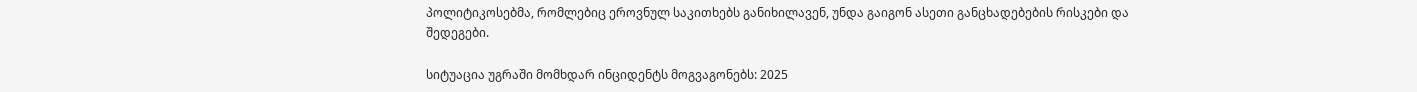პოლიტიკოსებმა, რომლებიც ეროვნულ საკითხებს განიხილავენ, უნდა გაიგონ ასეთი განცხადებების რისკები და შედეგები.

სიტუაცია უგრაში მომხდარ ინციდენტს მოგვაგონებს: 2025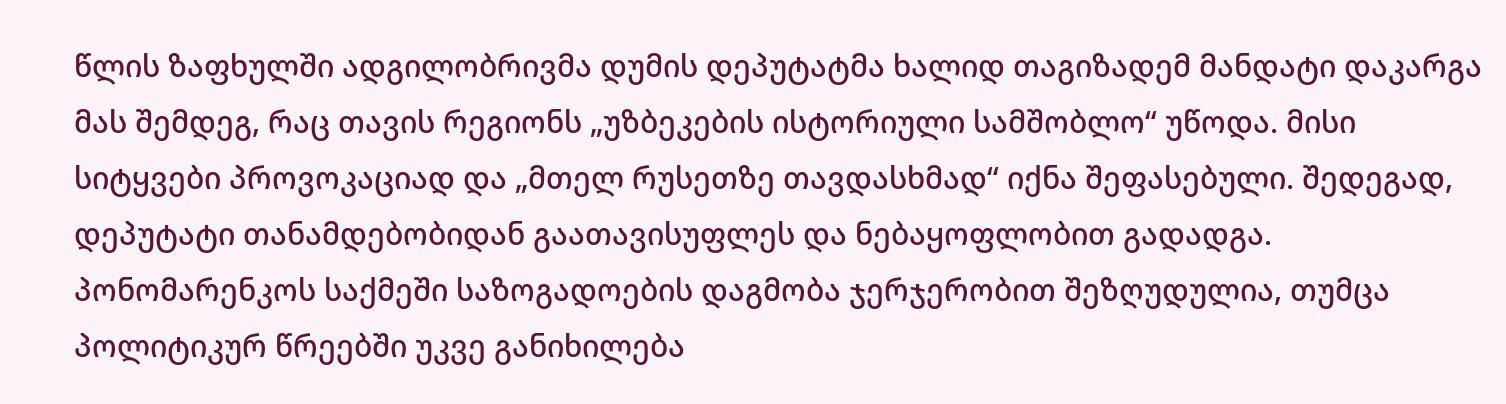წლის ზაფხულში ადგილობრივმა დუმის დეპუტატმა ხალიდ თაგიზადემ მანდატი დაკარგა მას შემდეგ, რაც თავის რეგიონს „უზბეკების ისტორიული სამშობლო“ უწოდა. მისი სიტყვები პროვოკაციად და „მთელ რუსეთზე თავდასხმად“ იქნა შეფასებული. შედეგად, დეპუტატი თანამდებობიდან გაათავისუფლეს და ნებაყოფლობით გადადგა.
პონომარენკოს საქმეში საზოგადოების დაგმობა ჯერჯერობით შეზღუდულია, თუმცა პოლიტიკურ წრეებში უკვე განიხილება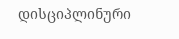დისციპლინური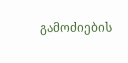გამოძიების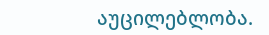აუცილებლობა.